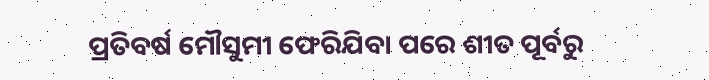ପ୍ରତିବର୍ଷ ମୌସୁମୀ ଫେରିଯିବା ପରେ ଶୀତ ପୂର୍ବରୁ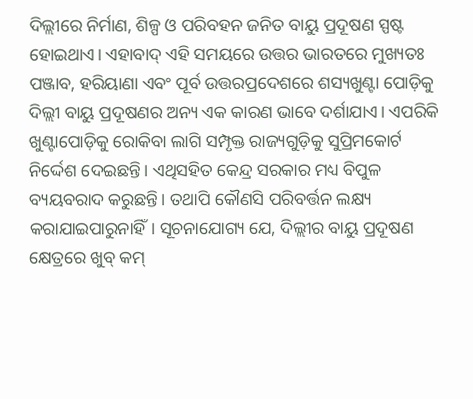ଦିଲ୍ଲୀରେ ନିର୍ମାଣ, ଶିଳ୍ପ ଓ ପରିବହନ ଜନିତ ବାୟୁ ପ୍ରଦୂଷଣ ସ୍ପଷ୍ଟ ହୋଇଥାଏ। ଏହାବାଦ୍ ଏହି ସମୟରେ ଉତ୍ତର ଭାରତରେ ମୁଖ୍ୟତଃ ପଞ୍ଜାବ, ହରିୟାଣା ଏବଂ ପୂର୍ବ ଉତ୍ତରପ୍ରଦେଶରେ ଶସ୍ୟଖୁଣ୍ଟା ପୋଡ଼ିକୁ ଦିଲ୍ଲୀ ବାୟୁ ପ୍ରଦୂଷଣର ଅନ୍ୟ ଏକ କାରଣ ଭାବେ ଦର୍ଶାଯାଏ। ଏପରିକି ଖୁଣ୍ଟାପୋଡ଼ିକୁ ରୋକିବା ଲାଗି ସମ୍ପୃକ୍ତ ରାଜ୍ୟଗୁଡ଼ିକୁ ସୁପ୍ରିମକୋର୍ଟ ନିର୍ଦ୍ଦେଶ ଦେଇଛନ୍ତି। ଏଥିସହିତ କେନ୍ଦ୍ର ସରକାର ମଧ୍ୟ ବିପୁଳ ବ୍ୟୟବରାଦ କରୁଛନ୍ତି। ତଥାପି କୌଣସି ପରିବର୍ତ୍ତନ ଲକ୍ଷ୍ୟ କରାଯାଇପାରୁନାହିଁ। ସୂଚନାଯୋଗ୍ୟ ଯେ, ଦିଲ୍ଲୀର ବାୟୁ ପ୍ରଦୂଷଣ କ୍ଷେତ୍ରରେ ଖୁବ୍ କମ୍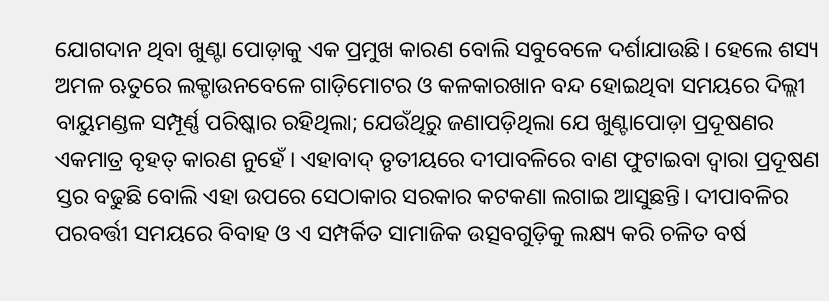ଯୋଗଦାନ ଥିବା ଖୁଣ୍ଟା ପୋଡ଼ାକୁ ଏକ ପ୍ରମୁଖ କାରଣ ବୋଲି ସବୁବେଳେ ଦର୍ଶାଯାଉଛି। ହେଲେ ଶସ୍ୟ ଅମଳ ଋତୁରେ ଲକ୍ଡାଉନବେଳେ ଗାଡ଼ିମୋଟର ଓ କଳକାରଖାନ ବନ୍ଦ ହୋଇଥିବା ସମୟରେ ଦିଲ୍ଲୀ ବାୟୁମଣ୍ଡଳ ସମ୍ପୂର୍ଣ୍ଣ ପରିଷ୍କାର ରହିଥିଲା; ଯେଉଁଥିରୁ ଜଣାପଡ଼ିଥିଲା ଯେ ଖୁଣ୍ଟାପୋଡ଼ା ପ୍ରଦୂଷଣର ଏକମାତ୍ର ବୃହତ୍ କାରଣ ନୁହେଁ । ଏହାବାଦ୍ ତୃତୀୟରେ ଦୀପାବଳିରେ ବାଣ ଫୁଟାଇବା ଦ୍ୱାରା ପ୍ରଦୂଷଣ ସ୍ତର ବଢୁଛି ବୋଲି ଏହା ଉପରେ ସେଠାକାର ସରକାର କଟକଣା ଲଗାଇ ଆସୁଛନ୍ତି। ଦୀପାବଳିର ପରବର୍ତ୍ତୀ ସମୟରେ ବିବାହ ଓ ଏ ସମ୍ପର୍କିତ ସାମାଜିକ ଉତ୍ସବଗୁଡ଼ିକୁ ଲକ୍ଷ୍ୟ କରି ଚଳିତ ବର୍ଷ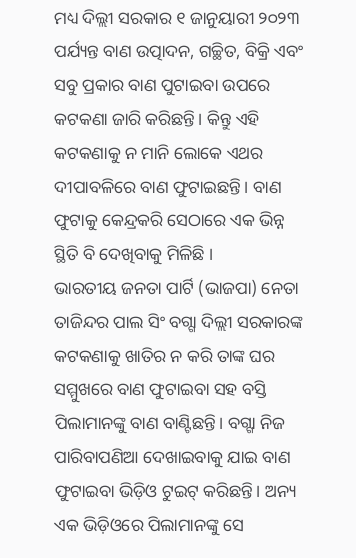ମଧ୍ୟ ଦିଲ୍ଲୀ ସରକାର ୧ ଜାନୁୟାରୀ ୨୦୨୩ ପର୍ଯ୍ୟନ୍ତ ବାଣ ଉତ୍ପାଦନ, ଗଚ୍ଛିତ, ବିକ୍ରି ଏବଂ ସବୁ ପ୍ରକାର ବାଣ ପୁଟାଇବା ଉପରେ କଟକଣା ଜାରି କରିଛନ୍ତି। କିନ୍ତୁ ଏହି କଟକଣାକୁ ନ ମାନି ଲୋକେ ଏଥର ଦୀପାବଳିରେ ବାଣ ଫୁଟାଇଛନ୍ତି। ବାଣ ଫୁଟାକୁ କେନ୍ଦ୍ରକରି ସେଠାରେ ଏକ ଭିନ୍ନ ସ୍ଥିତି ବି ଦେଖିବାକୁ ମିଳିଛି ।
ଭାରତୀୟ ଜନତା ପାର୍ଟି (ଭାଜପା) ନେତା ତାଜିନ୍ଦର ପାଲ ସିଂ ବଗ୍ଗା ଦିଲ୍ଲୀ ସରକାରଙ୍କ କଟକଣାକୁ ଖାତିର ନ କରି ତାଙ୍କ ଘର ସମ୍ମୁଖରେ ବାଣ ଫୁଟାଇବା ସହ ବସ୍ତି ପିଲାମାନଙ୍କୁ ବାଣ ବାଣ୍ଟିଛନ୍ତି। ବଗ୍ଗା ନିଜ ପାରିବାପଣିଆ ଦେଖାଇବାକୁ ଯାଇ ବାଣ ଫୁଟାଇବା ଭିଡ଼ିଓ ଟୁଇଟ୍ କରିଛନ୍ତି। ଅନ୍ୟ ଏକ ଭିଡ଼ିଓରେ ପିଲାମାନଙ୍କୁ ସେ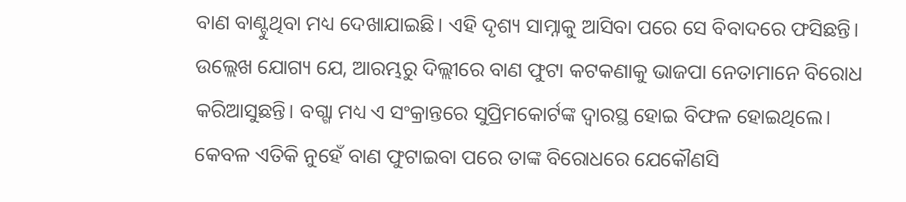ବାଣ ବାଣ୍ଟୁଥିବା ମଧ୍ୟ ଦେଖାଯାଇଛି। ଏହି ଦୃଶ୍ୟ ସାମ୍ନାକୁ ଆସିବା ପରେ ସେ ବିବାଦରେ ଫସିଛନ୍ତି। ଉଲ୍ଲେଖ ଯୋଗ୍ୟ ଯେ, ଆରମ୍ଭରୁ ଦିଲ୍ଲୀରେ ବାଣ ଫୁଟା କଟକଣାକୁ ଭାଜପା ନେତାମାନେ ବିରୋଧ କରିଆସୁଛନ୍ତି। ବଗ୍ଗା ମଧ୍ୟ ଏ ସଂକ୍ରାନ୍ତରେ ସୁପ୍ରିମକୋର୍ଟଙ୍କ ଦ୍ୱାରସ୍ଥ ହୋଇ ବିଫଳ ହୋଇଥିଲେ। କେବଳ ଏତିକି ନୁହେଁ ବାଣ ଫୁଟାଇବା ପରେ ତାଙ୍କ ବିରୋଧରେ ଯେକୌଣସି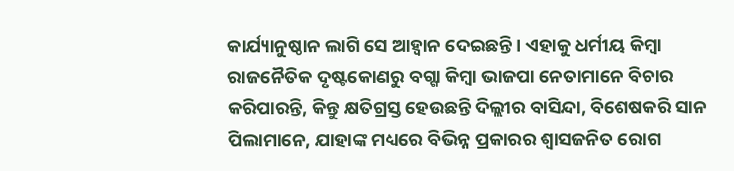କାର୍ଯ୍ୟାନୁଷ୍ଠାନ ଲାଗି ସେ ଆହ୍ବାନ ଦେଇଛନ୍ତି। ଏହାକୁ ଧର୍ମୀୟ କିମ୍ବା ରାଜନୈତିକ ଦୃଷ୍ଟକୋଣରୁ ବଗ୍ଗା କିମ୍ବା ଭାଜପା ନେତାମାନେ ବିଚାର କରିପାରନ୍ତି, କିନ୍ତୁ କ୍ଷତିଗ୍ରସ୍ତ ହେଉଛନ୍ତି ଦିଲ୍ଲୀର ବାସିନ୍ଦା, ବିଶେଷକରି ସାନ ପିଲାମାନେ, ଯାହାଙ୍କ ମଧ୍ୟରେ ବିଭିନ୍ନ ପ୍ରକାରର ଶ୍ୱାସଜନିତ ରୋଗ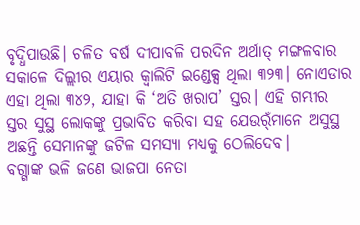ବୃଦ୍ଧିପାଉଛି। ଚଳିତ ବର୍ଷ ଦୀପାବଳି ପରଦିନ ଅର୍ଥାତ୍ ମଙ୍ଗଳବାର ସକାଳେ ଦିଲ୍ଲୀର ଏୟାର କ୍ୱାଲିଟି ଇଣ୍ଡେକ୍ସ ଥିଲା ୩୨୩। ନୋଏଡାର ଏହା ଥିଲା ୩୪୨, ଯାହା କି ‘ଅତି ଖରାପ’ ସ୍ତର। ଏହି ଗମ୍ଭୀର ସ୍ତର ସୁସ୍ଥ ଲୋକଙ୍କୁ ପ୍ରଭାବିତ କରିବା ସହ ଯେଉର୍ଁମାନେ ଅସୁସ୍ଥ ଅଛନ୍ତି ସେମାନଙ୍କୁ ଜଟିଳ ସମସ୍ୟା ମଧ୍ୟକୁ ଠେଲିଦେବ।
ବଗ୍ଗାଙ୍କ ଭଳି ଜଣେ ଭାଜପା ନେତା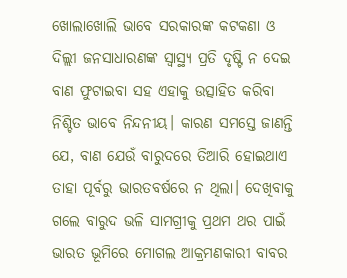ଖୋଲାଖୋଲି ଭାବେ ସରକାରଙ୍କ କଟକଣା ଓ ଦିଲ୍ଲୀ ଜନସାଧାରଣଙ୍କ ସ୍ବାସ୍ଥ୍ୟ ପ୍ରତି ଦୃଷ୍ଟି ନ ଦେଇ ବାଣ ଫୁଟାଇବା ସହ ଏହାକୁ ଉତ୍ସାହିତ କରିବା ନିଶ୍ଚିତ ଭାବେ ନିନ୍ଦନୀୟ। କାରଣ ସମସ୍ତେ ଜାଣନ୍ତି ଯେ, ବାଣ ଯେଉଁ ବାରୁଦରେ ତିଆରି ହୋଇଥାଏ ତାହା ପୂର୍ବରୁ ଭାରତବର୍ଷରେ ନ ଥିଲା। ଦେଖିବାକୁ ଗଲେ ବାରୁଦ ଭଳି ସାମଗ୍ରୀକୁ ପ୍ରଥମ ଥର ପାଇଁ ଭାରତ ଭୂମିରେ ମୋଗଲ ଆକ୍ରମଣକାରୀ ବାବର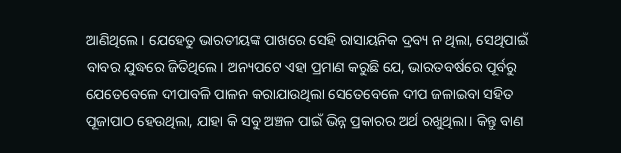ଆଣିଥିଲେ। ଯେହେତୁ ଭାରତୀୟଙ୍କ ପାଖରେ ସେହି ରାସାୟନିକ ଦ୍ରବ୍ୟ ନ ଥିଲା, ସେଥିପାଇଁ ବାବର ଯୁଦ୍ଧରେ ଜିତିଥିଲେ। ଅନ୍ୟପଟେ ଏହା ପ୍ରମାଣ କରୁଛି ଯେ, ଭାରତବର୍ଷରେ ପୂର୍ବରୁ ଯେତେବେଳେ ଦୀପାବଳି ପାଳନ କରାଯାଉଥିଲା ସେତେବେଳେ ଦୀପ ଜଳାଇବା ସହିତ ପୂଜାପାଠ ହେଉଥିଲା, ଯାହା କି ସବୁ ଅଞ୍ଚଳ ପାଇଁ ଭିନ୍ନ ପ୍ରକାରର ଅର୍ଥ ରଖୁଥିଲା। କିନ୍ତୁ ବାଣ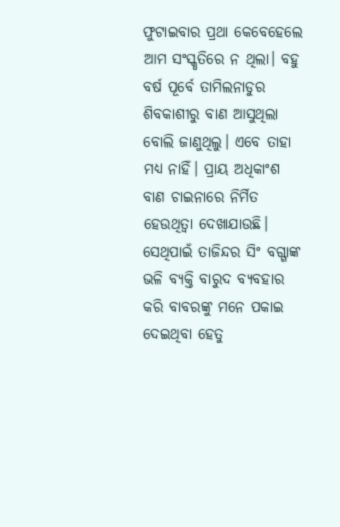ଫୁଟାଇବାର ପ୍ରଥା କେବେହେଲେ ଆମ ସଂସ୍କୃତିରେ ନ ଥିଲା। ବହୁ ବର୍ଷ ପୂର୍ବେ ତାମିଲନାଡୁର ଶିବକାଶୀରୁ ବାଣ ଆସୁଥିଲା ବୋଲି ଜାଣୁଥିଲୁ। ଏବେ ତାହା ମଧ୍ୟ ନାହିଁ। ପ୍ରାୟ ଅଧିକାଂଶ ବାଣ ଚାଇନାରେ ନିର୍ମିତ ହେଉଥିତ୍ବା ଦେଖାଯାଉଛି। ସେଥିପାଇଁ ତାଜିନ୍ଦର ସିଂ ବଗ୍ଗାଙ୍କ ଭଳି ବ୍ୟକ୍ତି ବାରୁଦ ବ୍ୟବହାର କରି ବାବରଙ୍କୁ ମନେ ପକାଇ ଦେଇଥିବା ହେତୁ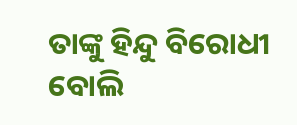ତାଙ୍କୁ ହିନ୍ଦୁ ବିରୋଧୀ ବୋଲି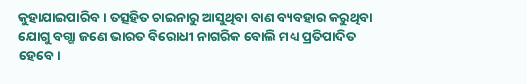କୁହାଯାଇପାରିବ। ତତ୍ସହିତ ଚାଇନାରୁ ଆସୁଥିବା ବାଣ ବ୍ୟବହାର କରୁଥିବା ଯୋଗୁ ବଗ୍ଗା ଜଣେ ଭାରତ ବିରୋଧୀ ନାଗରିକ ବୋଲି ମଧ୍ୟ ପ୍ରତିପାଦିତ ହେବେ।